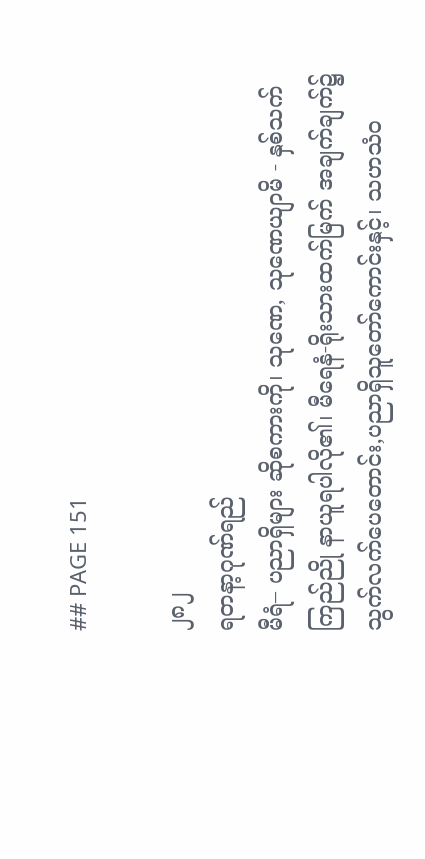## PAGE 151

၂၈၂
ရတနာ့ဂုဏ်ရည်
မီရံ– ပညာရှိများ ဆိုစကားကို၊ သုဏေ, သုဏေယျာမိ - နှစ်သက်
ကြည်ညို နာယူရပါလို၏၊ မီရေနံ-ရိုးသားထက်မြက် အချက်ချက်၌
သွက်လက်ပေတောင်း,ပညာရှိသူတော်ကောင်းနှင့်၊ သဟသံဝ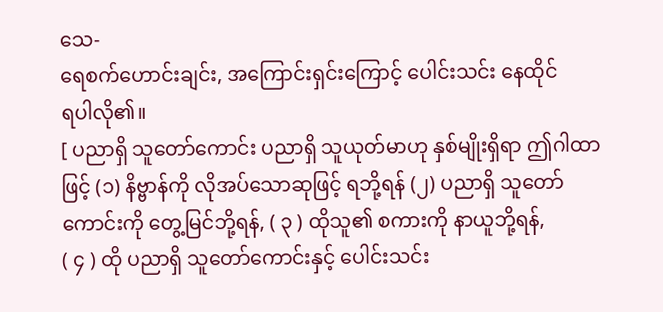သေ-
ရေစက်ဟောင်းချင်း, အကြောင်းရှင်းကြောင့် ပေါင်းသင်း နေထိုင်
ရပါလို၏။
[ ပညာရှိ သူတော်ကောင်း ပညာရှိ သူယုတ်မာဟု နှစ်မျိုးရှိရာ ဤဂါထာ
ဖြင့် (၁) နိဗ္ဗာန်ကို လိုအပ်သောဆုဖြင့် ရဘို့ရန် (၂) ပညာရှိ သူတော်
ကောင်းကို တွေ့မြင်ဘို့ရန်, ( ၃ ) ထိုသူ၏ စကားကို နာယူဘို့ရန်,
( ၄ ) ထို ပညာရှိ သူတော်ကောင်းနှင့် ပေါင်းသင်း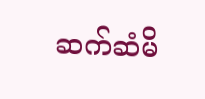ဆက်ဆံမိ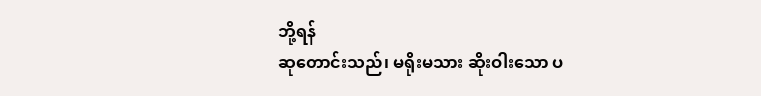ဘို့ရန်
ဆုတောင်းသည်၊ မရိုးမသား ဆိုးဝါးသော ပ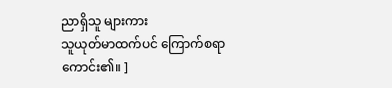ညာရှိသူ များကား
သူယုတ်မာထက်ပင် ကြောက်စရာကောင်း၏။ ]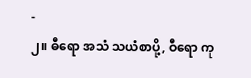-
၂။ ဓီရော အသံ သယံစာပို့, ဝီရော ကု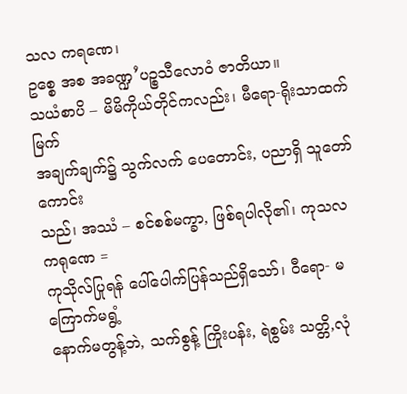သလ ကရဏေ၊
ဥစ္စေ အစ အခဏ္ဍ’ပဉ္စသီလောဝံ ဇာတိယာ။
သယံစာပိ – မိမိကိုယ်တိုင်ကလည်း၊ မီရော-ရိုးသာထက်မြက်
အချက်ချက်၌ သွက်လက် ပေတောင်း, ပညာရှိ သူတော်ကောင်း
သည်၊ အဿံ – စင်စစ်မက္ခာ, ဖြစ်ရပါလို၏၊ ကုသလ ကရုဏေ =
ကုသိုလ်ပြုရန် ပေါ်ပေါက်ပြန်သည်ရှိသော်၊ ဝီရော- မကြောက်မရွံ့
နောက်မတွန့်ဘဲ, သက်စွန့် ကြိုးပန်း, ရဲစွမ်း သတ္တိ,လုံ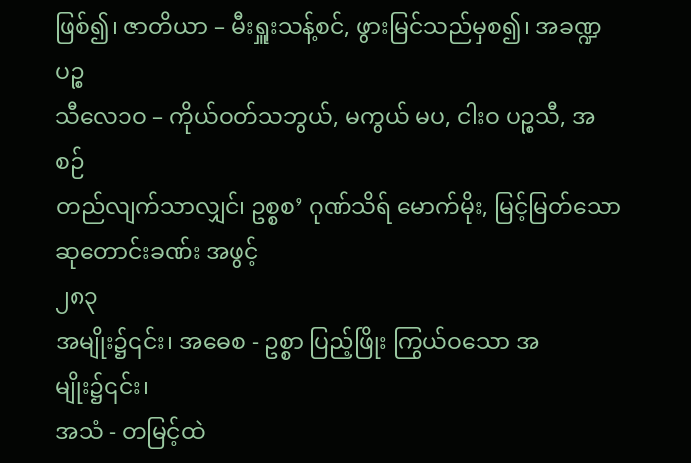ဖြစ်၍၊ ဇာတိယာ – မီးရှူးသန့်စင်, ဖွားမြင်သည်မှစ၍၊ အခဏ္ဍ ပဉ္စ
သီလေ၁ဝ – ကိုယ်ဝတ်သဘွယ်, မကွယ် မပ, ငါးဝ ပဉ္စသီ, အစဉ်
တည်လျက်သာလျှင်၊ ဥစ္စစ’ ဂုဏ်သိရ် မောက်မိုး, မြင့်မြတ်သော
ဆုတောင်းခဏ်း အဖွင့်
၂၈၃
အမျိုး၌၎င်း၊ အဓေစ - ဥစ္စာ ပြည့်ဖြိုး ကြွယ်ဝသော အမျိုး၌၎င်း၊
အသံ - တမြင့်ထဲ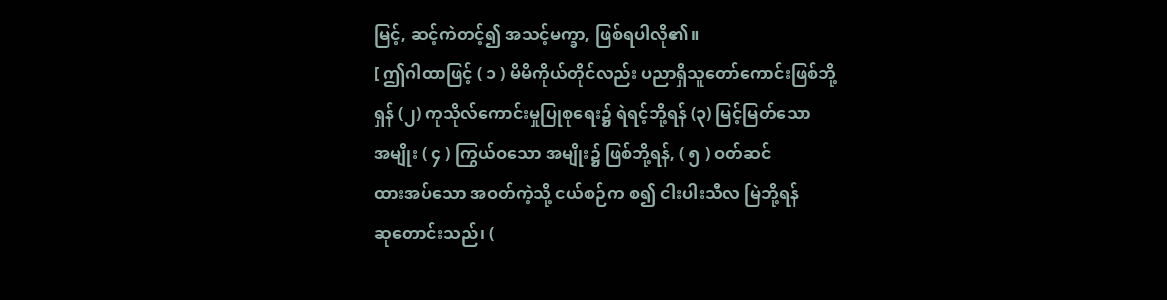မြင့်, ဆင့်ကဲတင့်၍ အသင့်မက္ခာ, ဖြစ်ရပါလို၏။
[ ဤဂါထာဖြင့် ( ၁ ) မိမိကိုယ်တိုင်လည်း ပညာရှိသူတော်ကောင်းဖြစ်ဘို့
ရှန် (၂) ကုသိုလ်ကောင်းမှုပြုစုရေး၌ ရဲရင့်ဘို့ရန် (၃) မြင့်မြတ်သော
အမျိုး ( ၄ ) ကြွယ်ဝသော အမျိုး၌ ဖြစ်ဘို့ရန်, ( ၅ ) ဝတ်ဆင်
ထားအပ်သော အဝတ်ကဲ့သို့ ငယ်စဉ်က စ၍ ငါးပါးသီလ မြဲဘို့ရန်
ဆုတောင်းသည်၊ (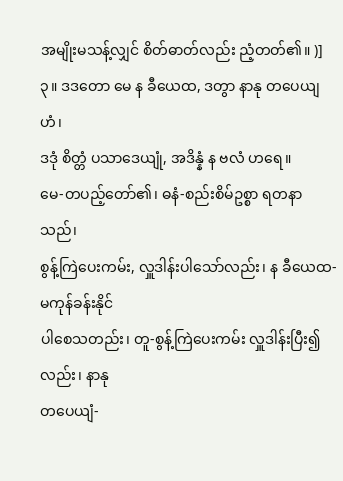အမျိုးမသန့်လျှင် စိတ်ဓာတ်လည်း ညံ့တတ်၏။ )]
၃။ ဒဒတော မေ န ခီယေထ, ဒတွာ နာနု တပေယျ ဟံ၊
ဒဒုံ စိတ္တံ ပသာဒေယျုံ, အဒိန္နံ န ဗလံ ဟရေ။
မေ-တပည့်တော်၏၊ ဓနံ-စည်းစိမ်ဥစ္စာ ရတနာသည်၊
စွန့်ကြဲပေးကမ်း, လှူဒါန်းပါသော်လည်း၊ န ခီယေထ- မကုန်ခန်းနိုင်
ပါစေသတည်း၊ တူ-စွန့်ကြဲပေးကမ်း လှူဒါန်းပြီး၍လည်း၊ နာနု
တပေယျံ-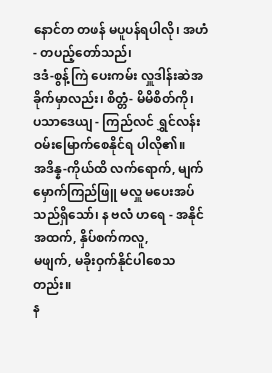နောင်တ တဖန် မပူပန်ရပါလို၊ အဟံ- တပည့်တော်သည်၊
ဒဒံ-စွန့်ကြဲ ပေးကမ်း လှူဒါန်းဆဲအခိုက်မှာလည်း၊ စိတ္တံ- မိမိစိတ်ကို၊
ပသာဒေယျ - ကြည်လင် ရွှင်လန်းဝမ်းမြောက်စေနိုင်ရ ပါလို၏။
အဒိန္န-ကိုယ်ထိ လက်ရောက်, မျက်မှောက်ကြည်ဖြူ မလှူ မပေးအပ်
သည်ရှိသော်၊ န ဗလံ ဟရေ - အနိုင်အထက်, နှိပ်စက်ကလူ,
မဖျက်, မခိုးဝှက်နိုင်ပါစေသတည်း။
န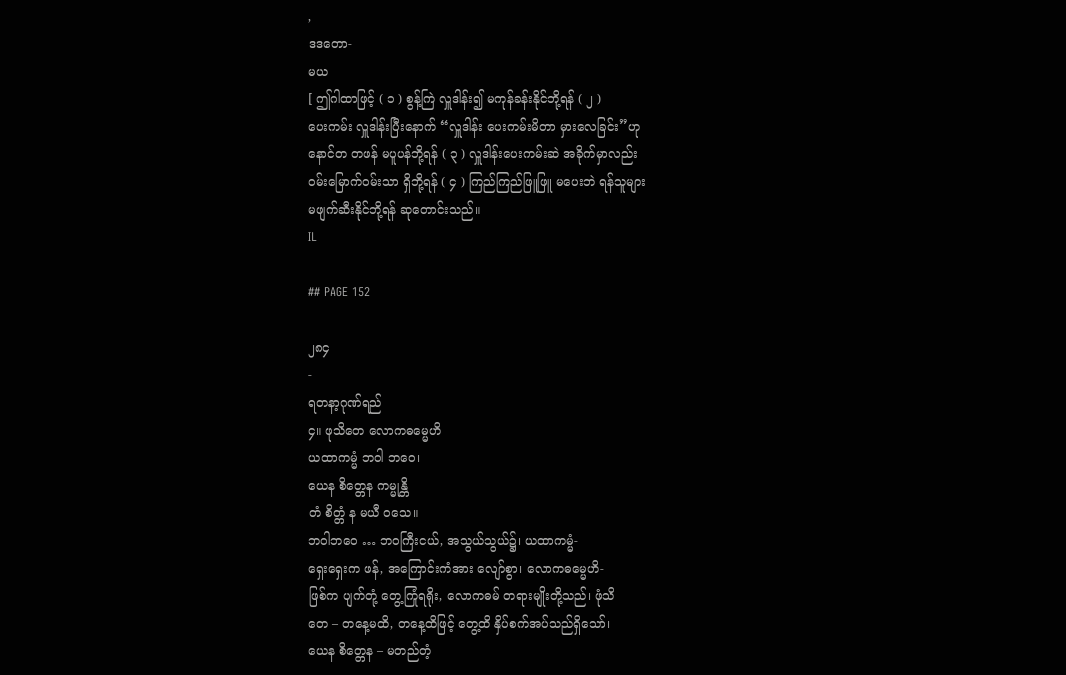,
ဒဒတော-
မယ
[ ဤဂါထာဖြင့် ( ၁ ) စွန့်ကြဲ လှူဒါန်း၍ မကုန်ခန်းနိုင်ဘို့ရန် ( ၂ )
ပေးကမ်း လှူဒါန်းပြီးနောက် “လှူဒါန်း ပေးကမ်းမိတာ မှားလေခြင်း”ဟု
နောင်တ တဖန် မပူပန်ဘို့ရန် ( ၃ ) လှူဒါန်းပေးကမ်းဆဲ အခိုက်မှာလည်း
ဝမ်းမြောက်ဝမ်းသာ ရှိဘို့ရန် ( ၄ ) ကြည်ကြည်ဖြူဖြူ မပေးဘဲ ရန်သူများ
မဖျက်ဆီးနိုင်ဘို့ရန် ဆုတောင်းသည်။
IL

## PAGE 152

၂၈၄
-
ရတနာ့ဂုဏ်ရည်
၄။ ဖုသိတေ လောကဓမ္မေဟိ
ယထာကမ္မံ ဘဝါ ဘဝေ၊
ယေန စိတ္တေန ကမ္မုန္တိ
တံ စိတ္တံ န မယီ ဝသေ။
ဘဝါဘဝေ … ဘဝကြီးငယ်, အသွယ်သွယ်၌၊ ယထာကမ္မံ-
ရှေးရှေးက ဖန်, အကြောင်းကံအား လျော်စွာ၊ လောကဓမ္မေဟိ-
ဖြစ်က ပျက်တုံ့ တွေ့ကြုံရရိုး, လောကဓမ် တရားမျိုးတို့သည်၊ ဖုံသိ
တေ – တနေ့မထိ, တနေ့ထိဖြင့် တွေ့ထိ နှိပ်စက်အပ်သည်ရှိသော်၊
ယေန စိတ္တေန – မတည်တံ့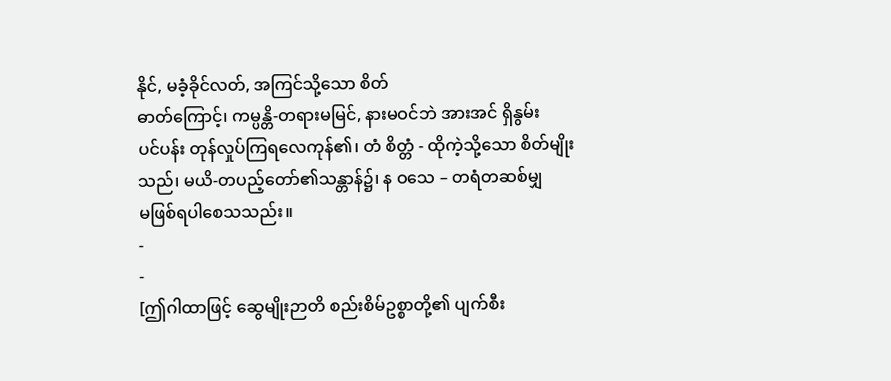နိုင်, မခံ့ခိုင်လတ်, အကြင်သို့သော စိတ်
ဓာတ်ကြောင့်၊ ကမ္ပန္တိ-တရားမမြင်, နားမဝင်ဘဲ အားအင် ရှိနွမ်း
ပင်ပန်း တုန်လှုပ်ကြရလေကုန်၏၊ တံ စိတ္တံ - ထိုကဲ့သို့သော စိတ်မျိုး
သည်၊ မယိ-တပည့်တော်၏သန္တာန်၌၊ န ဝသေ – တရံတဆစ်မျှ
မဖြစ်ရပါစေသသည်း။
-
-
[ဤဂါထာဖြင့် ဆွေမျိုးဉာတိ စည်းစိမ်ဥစ္စာတို့၏ ပျက်စီး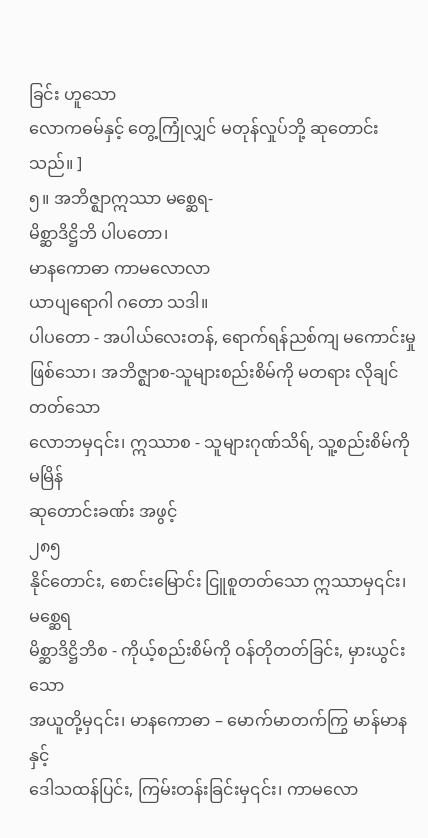ခြင်း ဟူသော
လောကဓမ်နှင့် တွေ့ကြုံလျှင် မတုန်လှုပ်ဘို့ ဆုတောင်းသည်။ ]
၅။ အဘိဇ္ဈာဣဿာ မစ္ဆေရ-
မိစ္ဆာဒိဋ္ဌိဘိ ပါပတော၊
မာနကောဓာ ကာမလောလာ
ယာပျရောဂါ ဂတော သဒါ။
ပါပတော - အပါယ်လေးတန်, ရောက်ရန်ညစ်ကျ မကောင်းမှု
ဖြစ်သော၊ အဘိဇ္ဈာစ-သူများစည်းစိမ်ကို မတရား လိုချင်တတ်သော
လောဘမှ၎င်း၊ ဣဿာစ - သူများဂုဏ်သိရ်, သူ့စည်းစိမ်ကို မမြိန်
ဆုတောင်းခဏ်း အဖွင့်
၂၈၅
နိုင်တောင်း, စောင်းမြောင်း ငြူစူတတ်သော ဣဿာမှ၎င်း၊ မစ္ဆေရ
မိစ္ဆာဒိဋ္ဌိဘိစ - ကိုယ့်စည်းစိမ်ကို ဝန်တိုတတ်ခြင်း, မှားယွင်းသော
အယူတို့မှ၎င်း၊ မာနကောဓာ – မောက်မာတက်ကြွ မာန်မာနနှင့်
ဒေါသထန်ပြင်း, ကြမ်းတန်းခြင်းမှ၎င်း၊ ကာမလော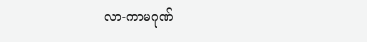လာ-ကာမဂုဏ်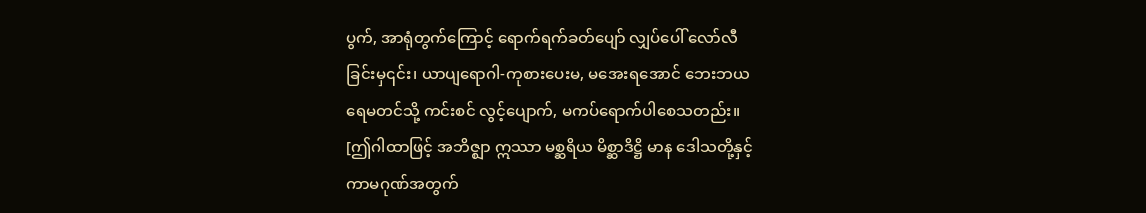ပွက်, အာရုံတွက်ကြောင့် ရောက်ရက်ခတ်ပျော် လျှပ်ပေါ် လော်လီ
ခြင်းမှ၎င်း၊ ယာပျရောဂါ-ကုစားပေးမ, မအေးရအောင် ဘေးဘယ
ရေမတင်သို့ ကင်းစင် လွင့်ပျောက်, မကပ်ရောက်ပါစေသတည်း။
[ဤဂါထာဖြင့် အဘိဇ္ဈာ ဣဿာ မစ္ဆရိယ မိစ္ဆာဒိဋ္ဌိ မာန ဒေါသတို့နှင့်
ကာမဂုဏ်အတွက်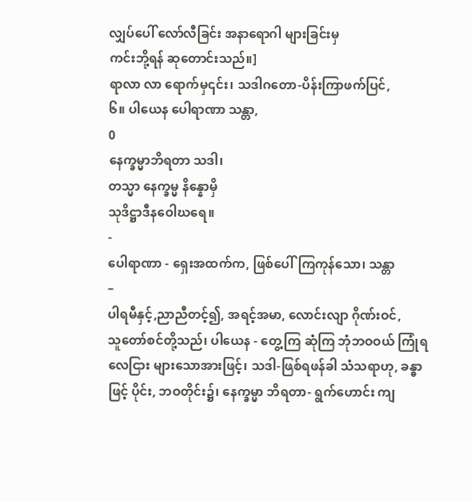လျှပ်ပေါ် လော်လီခြင်း အနာရောဂါ များခြင်းမှ
ကင်းဘို့ရန် ဆုတောင်းသည်။]
ရာလာ လာ ရောက်မှ၎င်း၊ သဒါဂတော-ပိန်းကြာဖက်ပြင်,
၆။ ပါယေန ပေါရာဏာ သန္တာ,
0
နေက္ခမ္မာဘိရတာ သဒါ၊
တသ္မာ နေက္ခမ္မ နိန္နောမှိ
သုဒိဋ္ဌာဒီနဝေါဃရေ။
-
ပေါရာဏာ - ရှေးအထက်က, ဖြစ်ပေါ်ကြကုန်သော၊ သန္တာ
–
ပါရမီနှင့်,ညာညီတင့်၍, အရင့်အမာ, လောင်းလျာ ဂိုဏ်းဝင်,
သူတော်စင်တို့သည်၊ ပါယေန - တွေ့ကြ ဆုံကြ ဘုံဘဝဝယ် ကြုံရ
လေငြား များသောအားဖြင့်၊ သဒါ-ဖြစ်ရဖန်ခါ သံသရာဟု, ခန္ဓာ
ဖြင့် ပိုင်း, ဘဝတိုင်း၌၊ နေက္ခမ္မာ ဘိရတာ- ရွက်ဟောင်း ကျ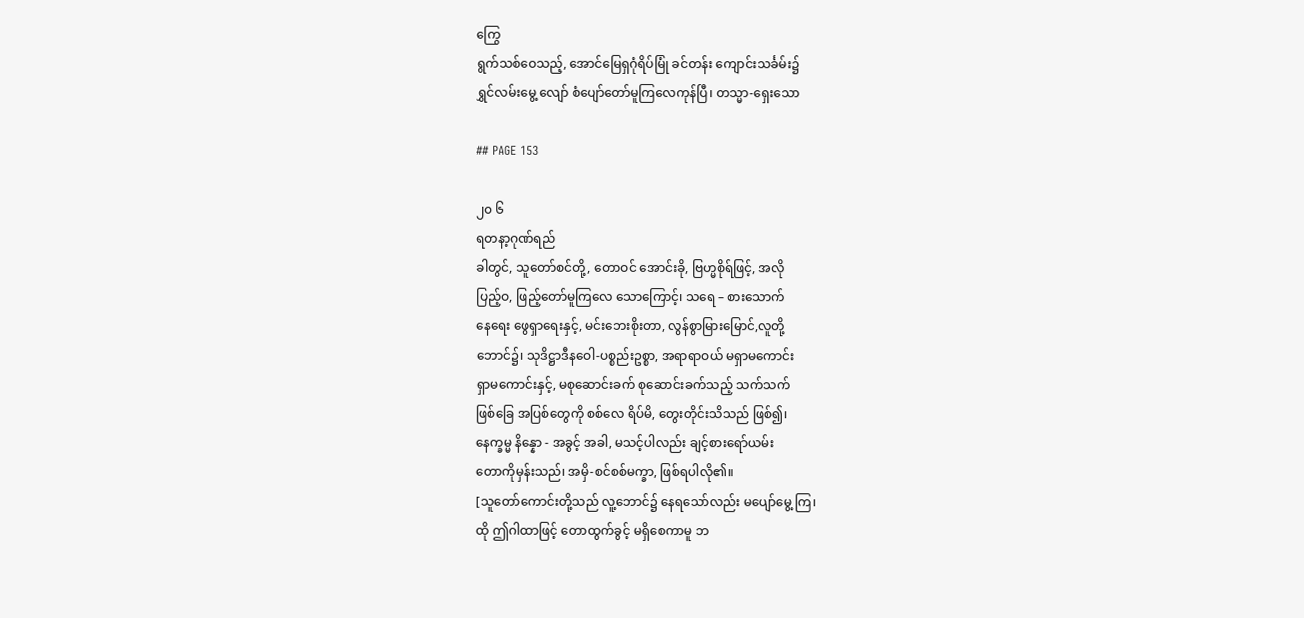ကြွေ
ရွက်သစ်ဝေသည့်, အောင်မြေရှဂုံရိပ်မြုံ ခင်တန်း ကျောင်းသင်္ခမ်း၌
ရွှင်လမ်းမွေ့ လျော် စံပျော်တော်မူကြလေကုန်ပြီ၊ တသ္မာ-ရှေးသော

## PAGE 153

၂၀ ၆
ရတနာ့ဂုဏ်ရည်
ခါတွင်, သူတော်စင်တို့, တောဝင် အောင်းခို, ဗြဟ္မစိုရ်ဖြင့်, အလို
ပြည့်ဝ, ဖြည့်တော်မူကြလေ သောကြောင့်၊ သရေ – စားသောက်
နေရေး ဖွေရှာရေးနှင့်, မင်းဘေးစိုးတာ, လွန်စွာမြားမြောင်,လူတို့
ဘောင်၌၊ သုဒိဋ္ဌာဒီနဝေါ-ပစ္စည်းဥစ္စာ, အရာရာဝယ် မရှာမကောင်း
ရှာမကောင်းနှင့်, မစုဆောင်းခက် စုဆောင်းခက်သည့် သက်သက်
ဖြစ်ခြေ အပြစ်တွေကို စစ်လေ ရိပ်မိ, တွေးတိုင်းသိသည် ဖြစ်၍၊
နေက္ခမ္မ နိန္နော - အခွင့် အခါ, မသင့်ပါလည်း ချင့်စားရော်ယမ်း
တောကိုမှန်းသည်၊ အမှိ-စင်စစ်မက္ခာ, ဖြစ်ရပါလို၏။
[သူတော်ကောင်းတို့သည် လူ့ဘောင်၌ နေရသော်လည်း မပျော်မွေ့ ကြ၊
ထို ဤဂါထာဖြင့် တောထွက်ခွင့် မရှိစေကာမူ ဘ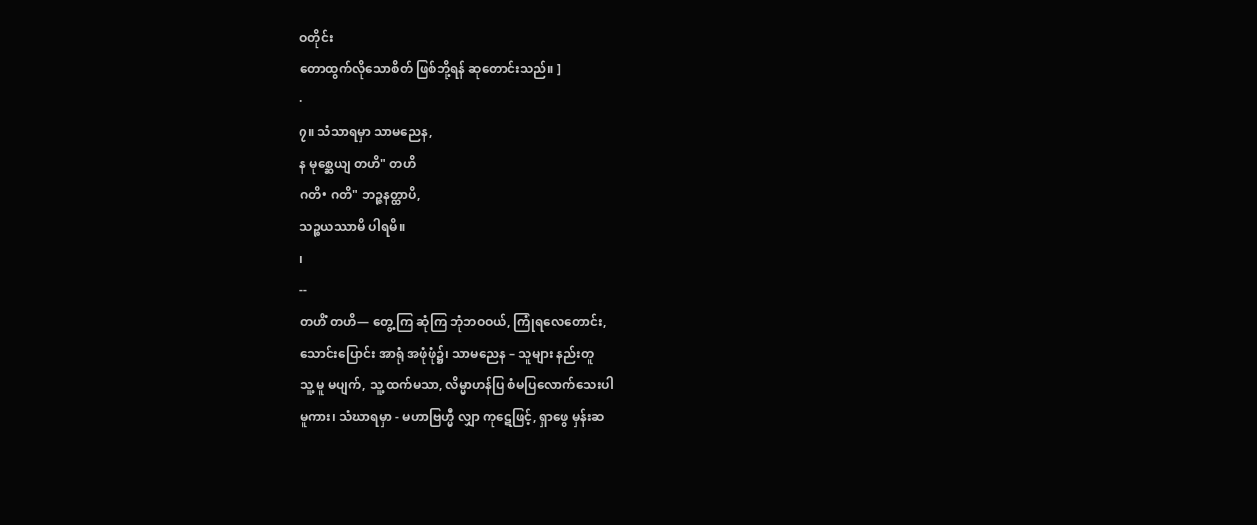ဝတိုင်း
တောထွက်လိုသောစိတ် ဖြစ်ဘို့ရန် ဆုတောင်းသည်။ ]
·
၇။ သံသာရမှာ သာမညေန,
န မုစ္ဆေယျ တဟိ" တဟိ
ဂတိ• ဂတိ" ဘဉ္ဇနတ္ထာပိ,
သဉ္စယဿာမိ ပါရမိ။
၊
--
တဟိံ တဟိ— တွေ့ကြ ဆုံကြ ဘုံဘဝဝယ်, ကြုံရလေတောင်း,
သောင်းပြောင်း အာရုံ အဖုံဖုံ၌၊ သာမညေန – သူများ နည်းတူ
သူ့ မူ မပျက်, သူ့ ထက်မသာ, လိမ္မာဟန်ပြ စံမပြလောက်သေးပါ
မူကား၊ သံဃာရမှာ - မဟာဗြဟ္မီ လျှာ ကုဋေဖြင့်, ရှာဖွေ မှန်းဆ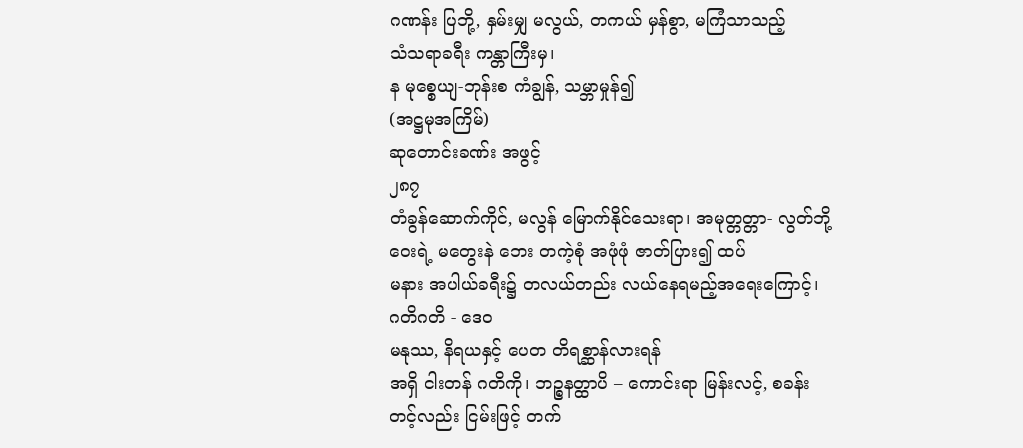ဂဏန်း ပြဘို့, နှမ်းမျှ မလွယ်, တကယ် မှန်စွာ, မကြံသာသည့်
သံသရာခရီး ကန္တာကြီးမှ၊
န မုစ္စေယျ-ဘုန်းစ ကံချွန်, သမ္ဘာမှုန်၍
(အဋ္ဌမုအကြိမ်)
ဆုတောင်းခဏ်း အဖွင့်
၂၈၇
တံခွန်ဆောက်ကိုင်, မလွန် မြောက်နိုင်သေးရာ၊ အမုတ္တတ္တာ- လွတ်ဘို့
ဝေးရဲ့ မတွေးနဲ ဘေး တကဲ့စုံ အဖုံဖုံ ဇာတ်ပြား၍ ထပ်
မနား အပါယ်ခရီး၌ တလယ်တည်း လယ်နေရမည့်အရေးကြောင့်၊
ဂတိဂတိ - ဒေဝ
မနုဿ, နိရယနှင့် ပေတ တိရစ္ဆာန်လားရန်
အရှိ ငါးတန် ဂတိကို၊ ဘဉ္စနတ္ထာပိ – ကောင်းရာ မြန်းလင့်, စခန်း
တင့်လည်း ငြမ်းဖြင့် တက်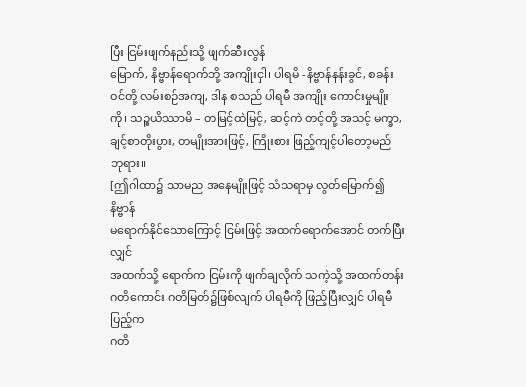ပြီး ငြမ်းဖျက်နည်းသို့ ဖျက်ဆီးလွန်
မြောက်, နိဗ္ဗာန်ရောက်ဘို့ အကျိုးငှါ၊ ပါရမိ -နိဗ္ဗာန်နန်းခွင်, စခန်း
ဝင်တို့ လမ်းစဉ်အကျ, ဒါန စသည် ပါရမီ အကျိုး ကောင်းမှုမျိုး
ကို၊ သဉ္စယိဿာမိ – တမြင့်ထဲမြင့်, ဆင့်ကဲ တင့်တို့ အသင့် မက္ခာ,
ချင့်စာတိုးပွား, တမျိုးအားဖြင့်, ကြိုးစား ဖြည့်ကျင့်ပါတော့မည်
ဘုရား။
[ဤဂါထာ၌ သာမည အနေမျိုးဖြင့် သံသရာမှ လွတ်မြောက်၍ နိဗ္ဗာန်
မရောက်နိုင်သောကြောင့် ငြမ်းဖြင့် အထက်ရောက်အောင် တက်ပြီးလျှင်
အထက်သို့ ရောက်က ငြမ်းကို ဖျက်ချလိုက် သကဲ့သို့ အထက်တန်း
ဂတိကောင်း ဂတိမြတ်၌ဖြစ်လျက် ပါရမီကို ဖြည့်ပြီးလျှင် ပါရမီပြည့်က
ဂတိ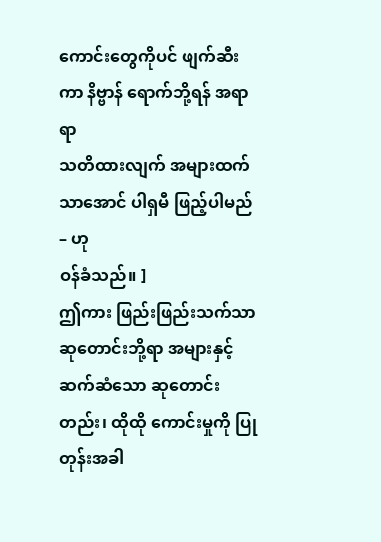ကောင်းတွေကိုပင် ဖျက်ဆီးကာ နိဗ္ဗာန် ရောက်ဘို့ရန် အရာရာ
သတိထားလျက် အများထက် သာအောင် ပါရှမီ ဖြည့်ပါမည် – ဟု
ဝန်ခံသည်။ ]
ဤကား ဖြည်းဖြည်းသက်သာ ဆုတောင်းဘို့ရာ အများနှင့်
ဆက်ဆံသော ဆုတောင်းတည်း၊ ထိုထို ကောင်းမှုကို ပြုတုန်းအခါ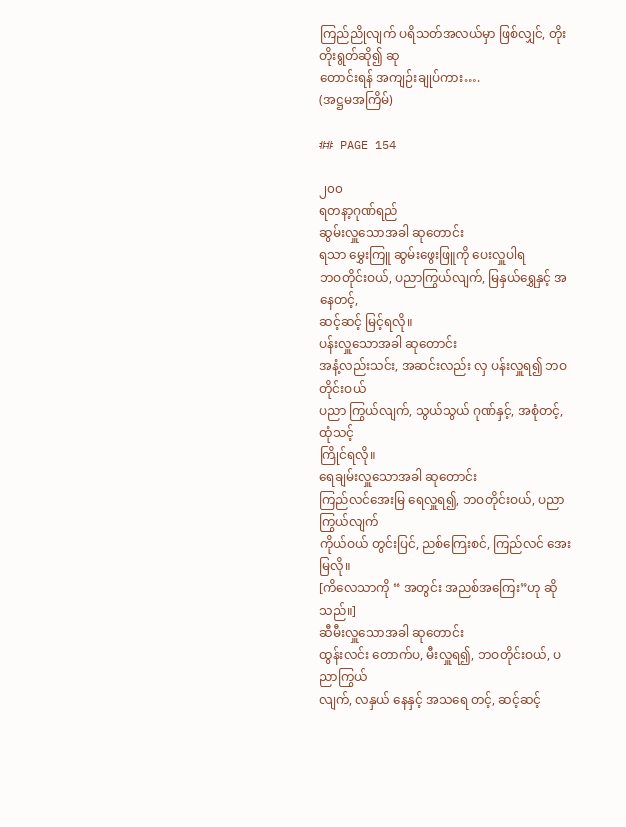ကြည်ညိုလျက် ပရိသတ်အလယ်မှာ ဖြစ်လျှင်, တိုးတိုးရွတ်ဆို၍ ဆု
တောင်းရန် အကျဉ်းချုပ်ကား….
(အဋ္ဌမအကြိမ်)

## PAGE 154

၂၀၀
ရတနာ့ဂုဏ်ရည်
ဆွမ်းလှူသောအခါ ဆုတောင်း
ရသာ မွှေးကြူ ဆွမ်းဖွေးဖြူကို ပေးလှူပါရ
ဘဝတိုင်းဝယ်, ပညာကြွယ်လျက်, မြနှယ်ရွှေနှင့် အနေတင့်,
ဆင့်ဆင့် မြင့်ရလို။
ပန်းလှူသောအခါ ဆုတောင်း
အနံ့လည်းသင်း, အဆင်းလည်း လှ ပန်းလှူရ၍ ဘဝတိုင်းဝယ်
ပညာ ကြွယ်လျက်, သွယ်သွယ် ဂုဏ်နှင့်, အစုံတင့်, ထုံသင့်
ကြိုင်ရလို။
ရေချမ်းလှူသောအခါ ဆုတောင်း
ကြည်လင်အေးမြ ရေလှူရ၍, ဘဝတိုင်းဝယ်, ပညာကြွယ်လျက်
ကိုယ်ဝယ် တွင်းပြင်, ညစ်ကြေးစင်, ကြည်လင် အေးမြလို။
[ကိလေသာကို “ အတွင်း အညစ်အကြေး”ဟု ဆိုသည်။]
ဆီမီးလှူသောအခါ ဆုတောင်း
ထွန်းလင်း တောက်ပ, မီးလှူရ၍, ဘဝတိုင်းဝယ်, ပညာကြွယ်
လျက်, လနှယ် နေနှင့် အသရေ တင့်, ဆင့်ဆင့်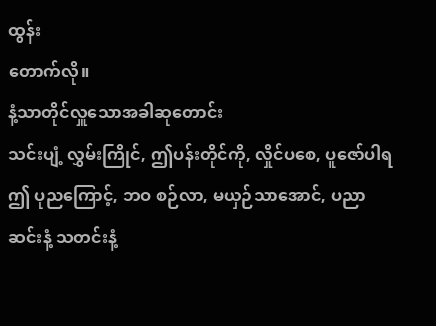ထွန်း
တောက်လို။
နံ့သာတိုင်လှူသောအခါဆုတောင်း
သင်းပျံ့ လွှမ်းကြိုင်, ဤပန်းတိုင်ကို, လှိုင်ပစေ, ပူဇော်ပါရ
ဤ ပုညကြောင့်, ဘဝ စဉ်လာ, မယှဉ်သာအောင်, ပညာ
ဆင်းနံ့ သတင်းနံ့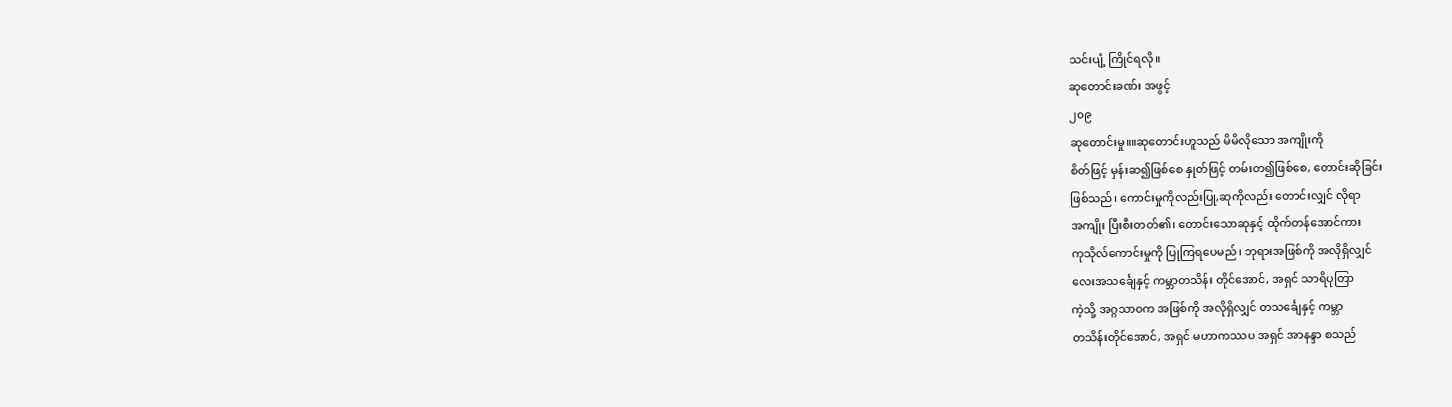သင်းပျံ့ ကြိုင်ရလို။
ဆုတောင်းခဏ်း အဖွင့်
၂၀၉
ဆုတောင်းမှု။။ဆုတောင်းဟူသည် မိမိလိုသော အကျိုးကို
စိတ်ဖြင့် မှန်းဆ၍ဖြစ်စေ နှုတ်ဖြင့် တမ်းတ၍ဖြစ်စေ, တောင်းဆိုခြင်း
ဖြစ်သည်၊ ကောင်းမှုကိုလည်းပြု,ဆုကိုလည်း တောင်းလျှင် လိုရာ
အကျိုး ပြီးစီးတတ်၏၊ တောင်းသောဆုနှင့် ထိုက်တန်အောင်ကား
ကုသိုလ်ကောင်းမှုကို ပြုကြရပေမည်၊ ဘုရားအဖြစ်ကို အလိုရှိလျှင်
လေးအသင်္ချေနှင့် ကမ္ဘာတသိန်း တိုင်အောင်, အရှင် သာရိပုတြာ
ကဲ့သို့ အဂ္ဂသာဝက အဖြစ်ကို အလိုရှိလျှင် တသင်္ချေနှင့် ကမ္ဘာ
တသိန်းတိုင်အောင်, အရှင် မဟာကဿပ အရှင် အာနန္ဒာ စသည်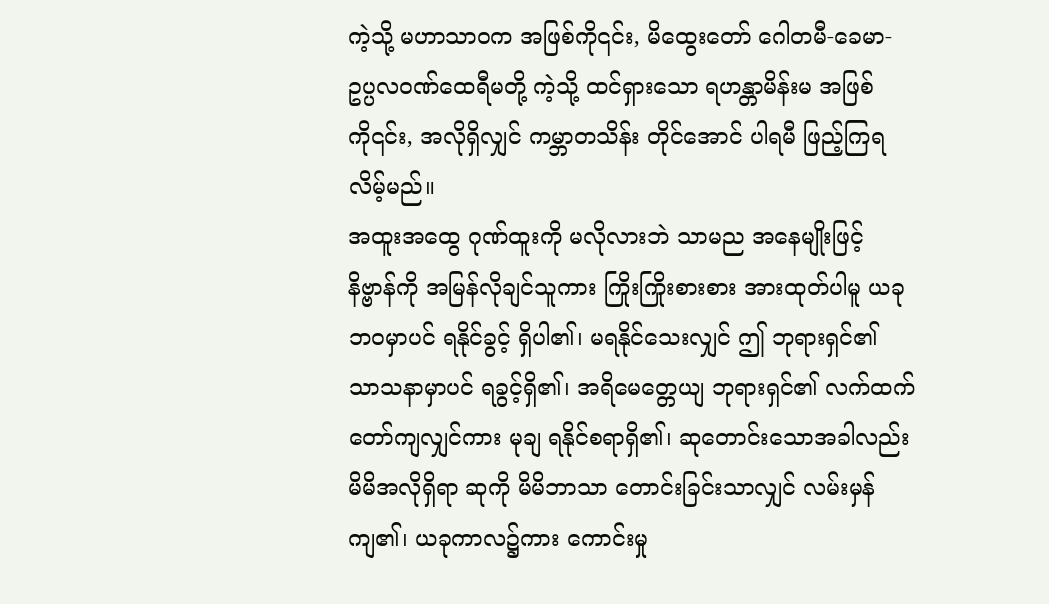ကဲ့သို့ မဟာသာဝက အဖြစ်ကို၎င်း, မိထွေးတော် ဂေါတမီ-ခေမာ-
ဥပ္ပလဝဏ်ထေရီမတို့ ကဲ့သို့ ထင်ရှားသော ရဟန္တာမိန်းမ အဖြစ်
ကို၎င်း, အလိုရှိလျှင် ကမ္ဘာတသိန်း တိုင်အောင် ပါရမီ ဖြည့်ကြရ
လိမ့်မည်။
အထူးအထွေ ဂုဏ်ထူးကို မလိုလားဘဲ သာမည အနေမျိုးဖြင့်
နိဗ္ဗာန်ကို အမြန်လိုချင်သူကား ကြိုးကြိုးစားစား အားထုတ်ပါမူ ယခု
ဘဝမှာပင် ရနိုင်ခွင့် ရှိပါ၏၊ မရနိုင်သေးလျှင် ဤ ဘုရားရှင်၏
သာသနာမှာပင် ရခွင့်ရှိ၏၊ အရိမေတ္တေယျ ဘုရားရှင်၏ လက်ထက်
တော်ကျလျှင်ကား မုချ ရနိုင်စရာရှိ၏၊ ဆုတောင်းသောအခါလည်း
မိမိအလိုရှိရာ ဆုကို မိမိဘာသာ တောင်းခြင်းသာလျှင် လမ်းမှန်
ကျ၏၊ ယခုကာလ၌ကား ကောင်းမှု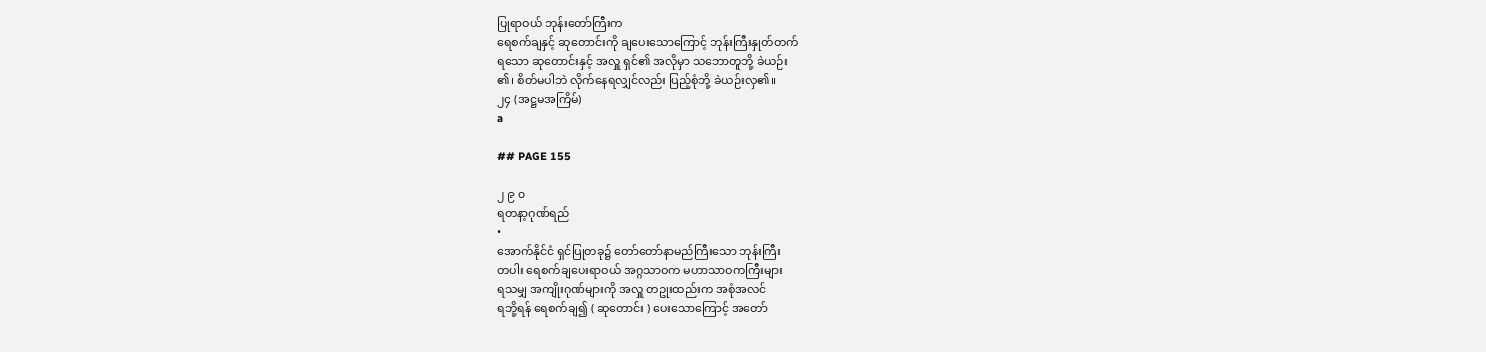ပြုရာဝယ် ဘုန်းတော်ကြီးက
ရေစက်ချနှင့် ဆုတောင်းကို ချပေးသောကြောင့် ဘုန်းကြီးနှုတ်တက်
ရသော ဆုတောင်းနှင့် အလှူ ရှင်၏ အလိုမှာ သဘောတူဘို့ ခဲယဉ်း
၏၊ စိတ်မပါဘဲ လိုက်နေရလျှင်လည်း ပြည့်စုံဘို့ ခဲယဉ်းလှ၏။
၂၄ (အဋ္ဌမအကြိမ်)
a

## PAGE 155

၂ ၉ ၀
ရတနာ့ဂုဏ်ရည်
•
အောက်နိုင်ငံ ရှင်ပြုတခု၌ တော်တော်နာမည်ကြီးသော ဘုန်းကြီး
တပါး ရေစက်ချပေးရာဝယ် အဂ္ဂသာဝက မဟာသာဝကကြီးများ
ရသမျှ အကျိုးဂုဏ်များကို အလှူ တဥုးထည်းက အစုံအလင်
ရဘို့ရန် ရေစက်ချ၍ ( ဆုတောင်း ) ပေးသောကြောင့် အတော်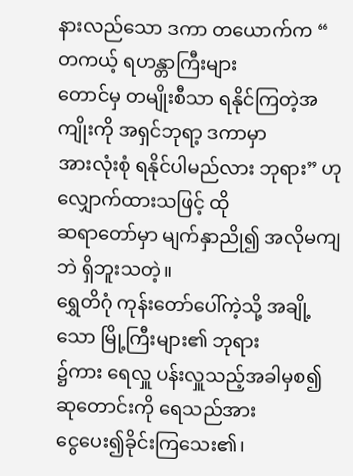နားလည်သော ဒကာ တယောက်က “ တကယ့် ရဟန္တာကြီးများ
တောင်မှ တမျိုးစီသာ ရနိုင်ကြတဲ့အကျိုးကို အရှင်ဘုရာ့ ဒကာမှာ
အားလုံးစုံ ရနိုင်ပါမည်လား ဘုရား” ဟု လျှောက်ထားသဖြင့် ထို
ဆရာတော်မှာ မျက်နှာညို၍ အလိုမကျဘဲ ရှိဘူးသတဲ့။
ရွှေတိဂုံ ကုန်းတော်ပေါ်ကဲ့သို့ အချို့ သော မြို့ကြီးများ၏ ဘုရား
၌ကား ရေလှူ ပန်းလှူသည့်အခါမှစ၍ ဆုတောင်းကို ရေသည်အား
ငွေပေး၍ခိုင်းကြသေး၏၊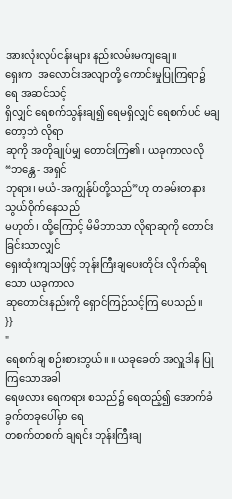အားလုံးလုပ်ငန်းများ နည်းလမ်းမကျချေ။
ရှေးက  အလောင်းအလျာတို့ ကောင်းမှုပြုကြရာ၌ ရေ အဆင်သင့်
ရှိလျှင် ရေစက်သွန်းချ၍ ရေမရှိလျှင် ရေစက်ပင် မချတော့ဘဲ လိုရာ
ဆုကို အတိုချုပ်မျှ တောင်းကြ၏၊ ယခုကာလလို “ဘန္တေ - အရှင်
ဘုရား၊ မယံ-အကျွန်ုပ်တို့သည်”ဟု တခမ်းတနား သွယ်ဝိုက်နေသည်
မဟုတ်၊ ထို့ကြောင့် မိမိဘာသာ လိုရာဆုကို တောင်းခြင်းသာလျှင်
ရှေးထုံးကျသဖြင့် ဘုန်းကြီးချပေးတိုင်း လိုက်ဆိုရသော ယခုကာလ
ဆုတောင်းနည်းကို ရှောင်ကြဉ်သင့်ကြ ပေသည်။
}}
"
ရေစက်ချ စဉ်းစားဘွယ်။ ။ ယခုခေတ် အလှူဒါန ပြုကြသောအခါ
ရေဖလား ရေကရား စသည်၌ ရေထည့်၍ အောက်ခံခွက်တခုပေါ်မှာ ရေ
တစက်တစက် ချရင်း ဘုန်းကြီးချ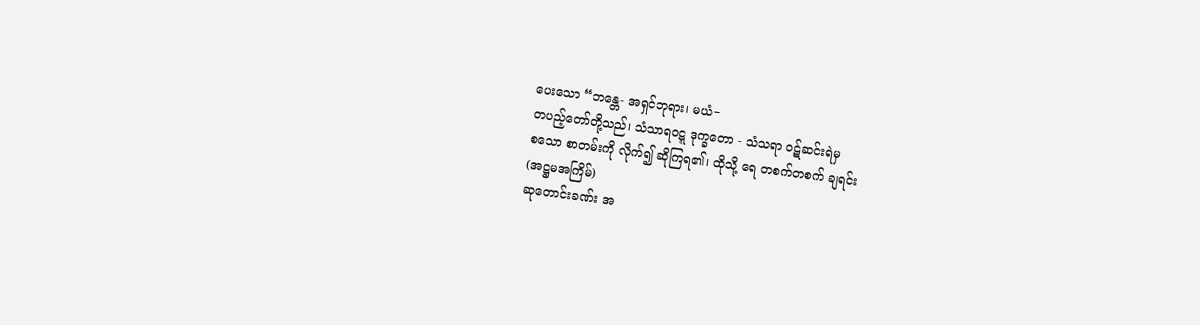ပေးသော “ဘန္တေ- အရှင်ဘုရား၊ မယံ−
တပည့်တော်တို့သည်၊ သံသာရဝဋ္ဋ ဒုက္ခတော - သံသရာ ဝဋ်ဆင်းရဲမှ
စသော စာတမ်းကို လိုက်၍ ဆိုကြရ၏၊ ထိုသို့ ရေ တစက်တစက် ချရင်း
(အဋ္ဌမအကြိမ်)
ဆုတောင်းခဏ်း အ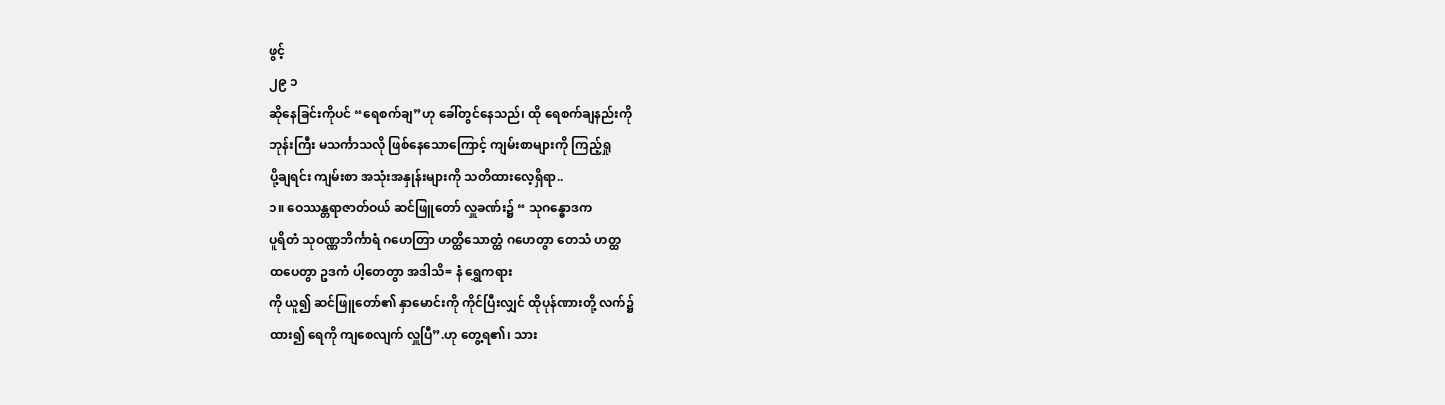ဖွင့်
၂၉ ၁
ဆိုနေခြင်းကိုပင် “ရေစက်ချ”ဟု ခေါ်တွင်နေသည်၊ ထို ရေစက်ချနည်းကို
ဘုန်းကြီး မသင်္ကာသလို ဖြစ်နေသောကြောင့် ကျမ်းစာများကို ကြည့်ရှု
ပို့ချရင်း ကျမ်းစာ အသုံးအနှုန်းများကို သတိထားလေ့ရှိရာ..
၁။ ဝေဿန္တရာဇာတ်ဝယ် ဆင်ဖြူတော် လှူခဏ်း၌ “ သုဂန္ဓောဒက
ပူရိတံ သုဝဏ္ဏဘိင်္ကာရံ ဂဟေတြာ ဟတ္ထိသောတ္ထံ ဂဟေတွာ တေသံ ဟတ္ထ
ထပေတွာ ဥဒကံ ပါ့တေတွာ အဒါသိ= နံ ရွှေကရား
ကို ယူ၍ ဆင်ဖြူတော်၏ နှာမောင်းကို ကိုင်ပြီးလျှင် ထိုပုန်ဏားတို့ လက်၌
ထား၍ ရေကို ကျစေလျက် လှူပြီ”.ဟု တွေ့ရ၏၊ သား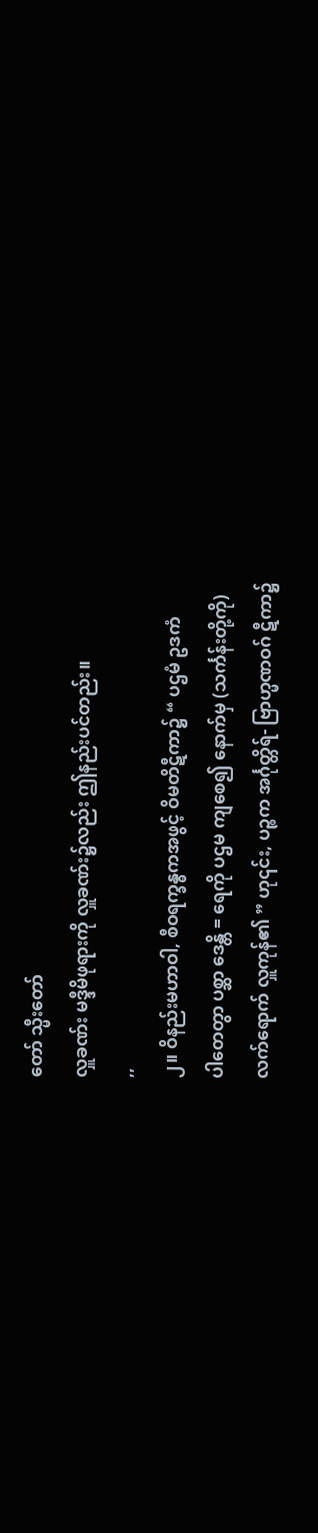တော် သ္မီးတော်
လှူခဏ်း မဒ္ဒီမိဖုရားကို လှူခဏ်း၌လည်း ဤနည်းပင်တည်း။
,,
၂။ ဝိနည်းမဟာဝါ, စီဝရက္ခန္ဓကအဖွင့် ဝိမတိဋီကာ၌ “ ပဌမံ ဥဒကံ
ပါတေတွာ ပစ္ဆာ ဒေန္တိ = ရေကို ပဌမ ကျစေ၍ နောက်မှ (သင်္ကန်းတို့ကို)
လက်ရောက် လှူကုန်၏ ” ဟု၎င်း, ပဉ္စက အင်္ဂုတ္တိရ်- ဗြာဟ္မဏဝဂ် ဋီကာ၌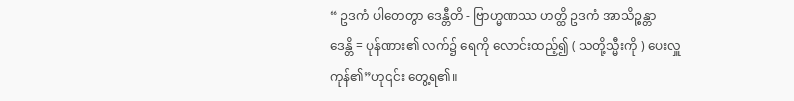“ ဥဒကံ ပါတေတွာ ဒေန္တီတိ - ဗြာဟ္မဏဿ ဟတ္ထိ ဥဒကံ အာသိဉ္စန္တာ
ဒေန္တိ = ပုန်ဏား၏ လက်၌ ရေကို လောင်းထည့်၍ ( သတို့သ္မီးကို ) ပေးလှူ
ကုန်၏”ဟု၎င်း တွေ့ရ၏။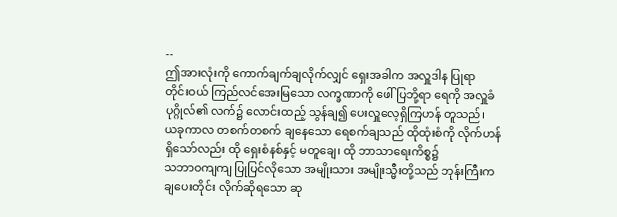--
ဤအားလုံးကို ကောက်ချက်ချလိုက်လျှင် ရှေးအခါက အလှူဒါန ပြုရာ
တိုင်းဝယ် ကြည်လင်အေးမြသော လက္ခဏာကို ဖေါ်ပြဘို့ရာ ရေကို အလှူခံ
ပုဂ္ဂိုလ်၏ လက်၌ လောင်းထည့် သွန်ချ၍ ပေးလှူလေ့ရှိကြဟန် တူသည်၊
ယခုကာလ တစက်တစက် ချနေသော ရေစက်ချသည် ထိုထုံးစံကို လိုက်ဟန်
ရှိသော်လည်း ထို ရှေးစံနစ်နှင့် မတူချေ၊ ထို ဘာသာရေးကိစ္စ၌
သဘာဝကျကျ ပြုပြင်လိုသော အမျိုးသား အမျိုးသ္မီးတို့သည် ဘုန်းကြီးက
ချပေးတိုင်း လိုက်ဆိုရသော ဆု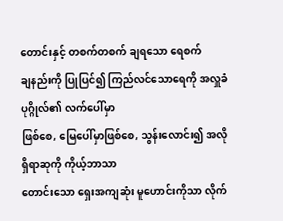တောင်းနှင့် တစက်တစက် ချရသော ရေစက်
ချနည်းကို ပြုပြင်၍ ကြည်လင်သောရေကို အလှူခံပုဂ္ဂိုလ်၏ လက်ပေါ်မှာ
ဖြစ်စေ, မြေပေါ်မှာဖြစ်စေ, သွန်းလောင်း၍ အလိုရှိရာဆုကို ကိုယ့်ဘာသာ
တောင်းသော ရှေးအကျဆုံး မူဟောင်းကိုသာ လိုက်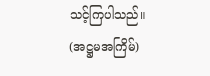သင့်ကြပါသည်။
(အဋ္ဌမအကြိမ်)